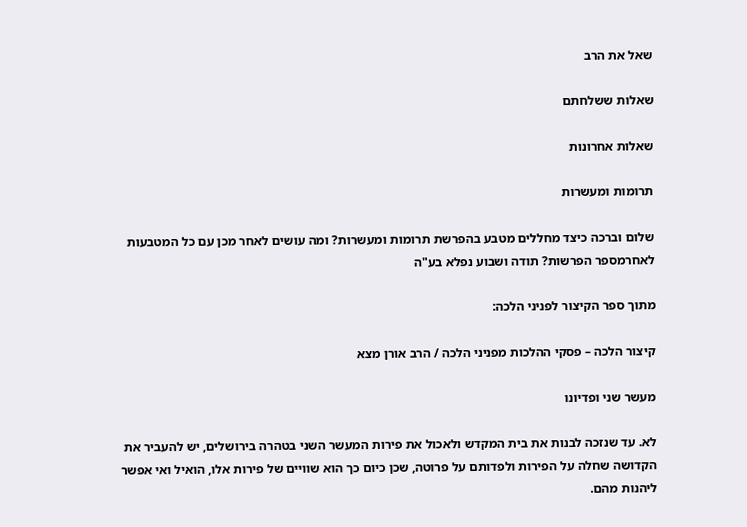שאל את הרב

שאלות ששלחתם

שאלות אחרונות

תרומות ומעשרות

שלום וברכה כיצד מחללים מטבע בהפרשת תרומות ומעשרות? ומה עושים לאחר מכן עם כל המטבעות לאחרמספר הפרשות? תודה ושבוע נפלא בע"ה

מתוך ספר הקיצור לפניני הלכה:

קיצור הלכה – פסקי ההלכות מפניני הלכה / הרב אורן מצא

מעשר שני ופדיונו

לא. עד שנזכה לבנות את בית המקדש ולאכול את פירות המעשר השני בטהרה בירושלים, יש להעביר את הקדושה שחלה על הפירות ולפדותם על פרוטה, שכן כיום כך הוא שוויים של פירות אלו, הואיל ואי אפשר ליהנות מהם.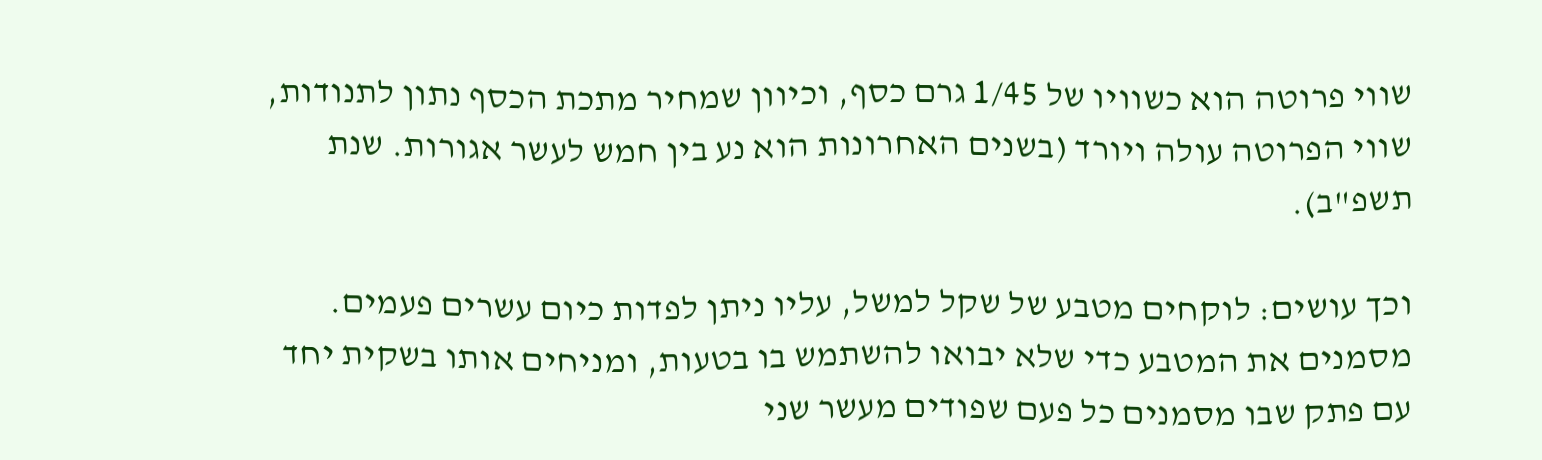שווי פרוטה הוא כשוויו של 1/45 גרם כסף, וכיוון שמחיר מתכת הכסף נתון לתנודות, שווי הפרוטה עולה ויורד (בשנים האחרונות הוא נע בין חמש לעשר אגורות. שנת תשפ"ב).

וכך עושים: לוקחים מטבע של שקל למשל, עליו ניתן לפדות כיום עשרים פעמים. מסמנים את המטבע כדי שלא יבואו להשתמש בו בטעות, ומניחים אותו בשקית יחד עם פתק שבו מסמנים כל פעם שפודים מעשר שני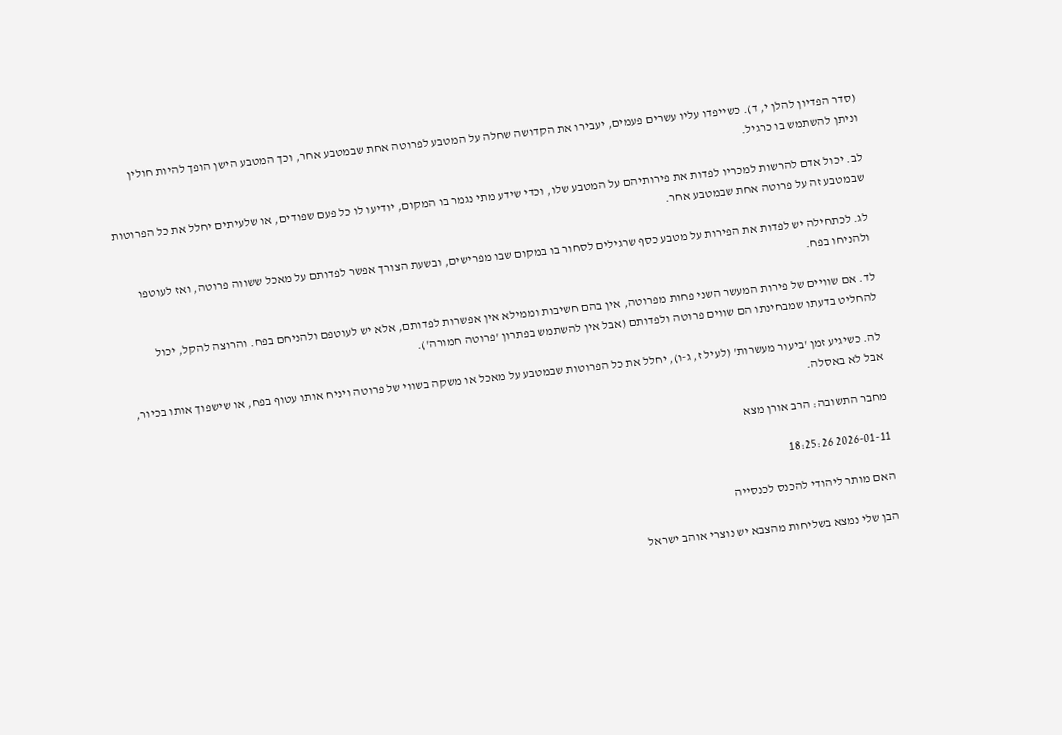(סדר הפדיון להלן י, ד). כשייפדו עליו עשרים פעמים, יעבירו את הקדושה שחלה על המטבע לפרוטה אחת שבמטבע אחר, וכך המטבע הישן הופך להיות חולין וניתן להשתמש בו כרגיל.

לב. יכול אדם להרשות למכריו לפדות את פירותיהם על המטבע שלו, וכדי שידע מתי נגמר בו המקום, יודיעו לו כל פעם שפודים, או שלעיתים יחלל את כל הפרוטות שבמטבע זה על פרוטה אחת שבמטבע אחר.

לג. לכתחילה יש לפדות את הפירות על מטבע כסף שרגילים לסחור בו במקום שבו מפרישים, ובשעת הצורך אפשר לפדותם על מאכל ששווה פרוטה, ואז לעוטפו ולהניחו בפח.

לד. אם שוויים של פירות המעשר השני פחות מפרוטה, אין בהם חשיבות וממילא אין אפשרות לפדותם, אלא יש לעוטפם ולהניחם בפח. והרוצה להקל, יכול להחליט בדעתו שמבחינתו הם שווים פרוטה ולפדותם (אבל אין להשתמש בפתרון 'פרוטה חמורה').

לה. כשיגיע זמן 'ביעור מעשרות' (לעיל ז, ג-ו), יחלל את כל הפרוטות שבמטבע על מאכל או משקה בשווי של פרוטה ויניח אותו עטוף בפח, או שישפוך אותו בכיור, אבל לא באסלה.

מחבר התשובה: הרב אורן מצא

2026-01-11 18:25:26

האם מותר ליהודי להכנס לכנסייה

הבן שלי נמצא בשליחות מהצבא יש נוצרי אוהב ישראל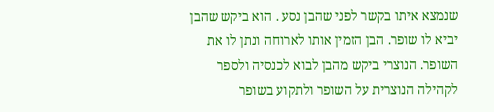שנמצא איתו בקשר לפני שהבן נסע . הוא ביקש שהבן יביא לו שופר. הבן הזמין אותו לארוחה ונתן לו את השופר. הנוצרי ביקש מהבן לבוא לכנסיה ולספר לקהילה הנוצרית על השופר ולתקוע בשופר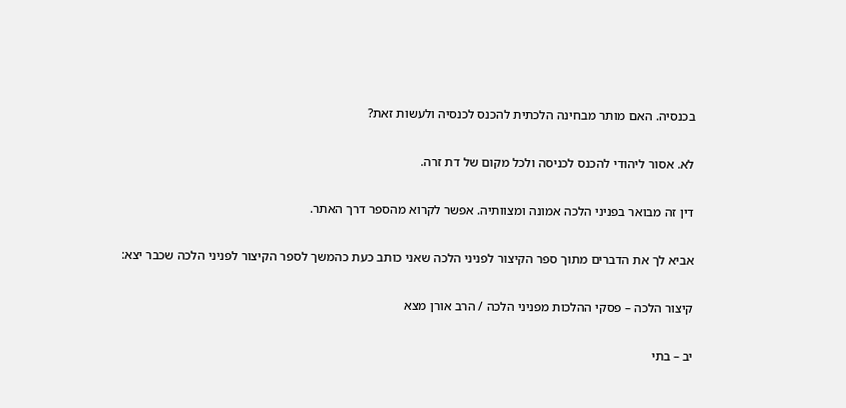בכנסיה. האם מותר מבחינה הלכתית להכנס לכנסיה ולעשות זאת?

לא. אסור ליהודי להכנס לכניסה ולכל מקום של דת זרה.

דין זה מבואר בפניני הלכה אמונה ומצוותיה. אפשר לקרוא מהספר דרך האתר.

אביא לך את הדברים מתוך ספר הקיצור לפניני הלכה שאני כותב כעת כהמשך לספר הקיצור לפניני הלכה שכבר יצא:

קיצור הלכה – פסקי ההלכות מפניני הלכה / הרב אורן מצא

יב – בתי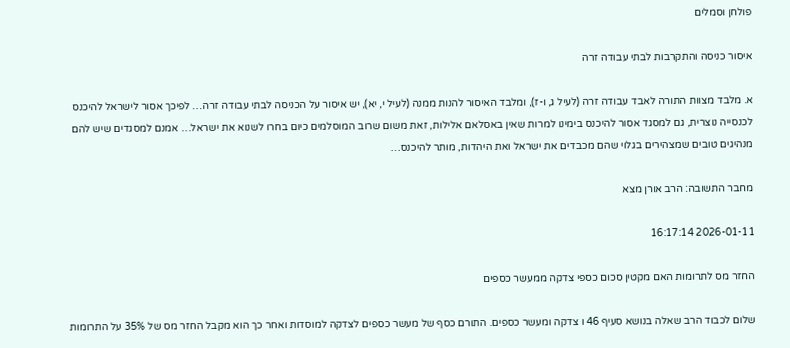פולחן וסמלים

איסור כניסה והתקרבות לבתי עבודה זרה

א. מלבד מצוות התורה לאבד עבודה זרה (לעיל ג, ו-ז), ומלבד האיסור להנות ממנה (לעיל י, יא), יש איסור על הכניסה לבתי עבודה זרה… לפיכך אסור לישראל להיכנס לכנסייה נוצרית, גם למסגד אסור להיכנס בימינו למרות שאין באסלאם אלילות, זאת משום שרוב המוסלמים כיום בחרו לשנוא את ישראל… אמנם למסגדים שיש להם מנהיגים טובים שמצהירים בגלוי שהם מכבדים את ישראל ואת היהדות, מותר להיכנס…

מחבר התשובה: הרב אורן מצא

2026-01-11 16:17:14

החזר מס לתרומות האם מקטין סכום כספי צדקה ממעשר כספים

שלום לכבוד הרב שאלה בנושא סעיף 46 ו צדקה ומעשר כספים. התורם כסף של מעשר כספים לצדקה למוסדות ואחר כך הוא מקבל החזר מס של 35% על התרומות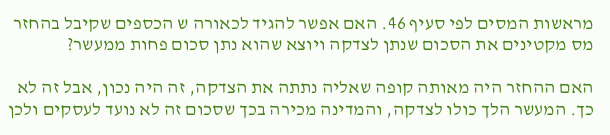מראשות המסים לפי סעיף 46. האם אפשר להגיד לכאורה ש הכספים שקיבל בהחזר מס מקטינים את הסכום שנתן לצדקה ויוצא שהוא נתן סכום פחות ממעשר?

האם ההחזר היה מאותה קופה שאליה נתתה את הצדקה, זה היה נכון, אבל זה לא כך. המעשר הלך כולו לצדקה, והמדינה מכירה בכך שסכום זה לא נועד לעסקים ולכן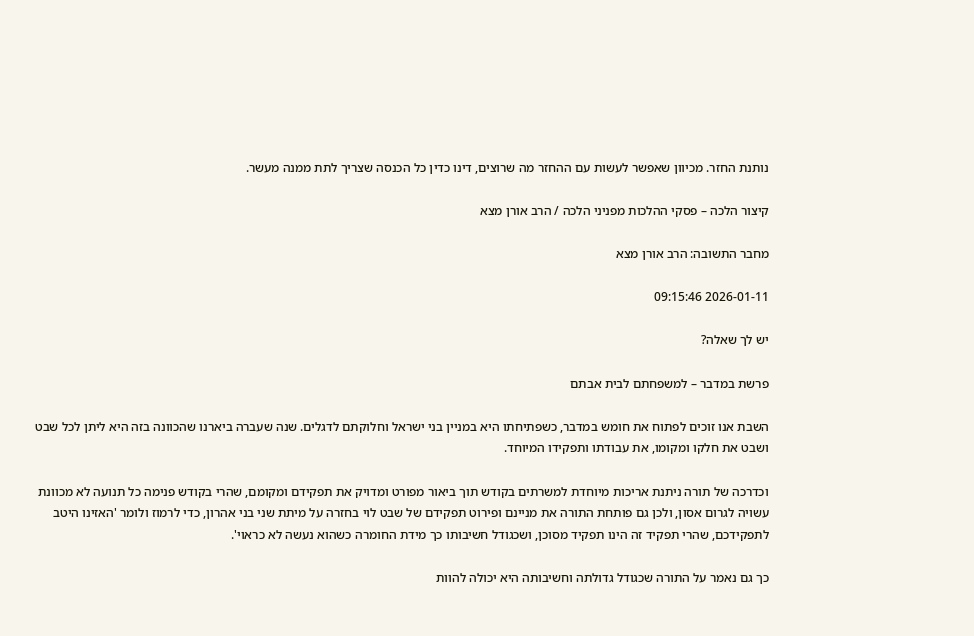נותנת החזר. מכיוון שאפשר לעשות עם ההחזר מה שרוצים, דינו כדין כל הכנסה שצריך לתת ממנה מעשר.

קיצור הלכה – פסקי ההלכות מפניני הלכה / הרב אורן מצא

מחבר התשובה: הרב אורן מצא

2026-01-11 09:15:46

יש לך שאלה?

פרשת במדבר – למשפחתם לבית אבתם

השבת אנו זוכים לפתוח את חומש במדבר, כשפתיחתו היא במניין בני ישראל וחלוקתם לדגלים. שנה שעברה ביארנו שהכוונה בזה היא ליתן לכל שבט ושבט את חלקו ומקומו, את עבודתו ותפקידו המיוחד.

וכדרכה של תורה ניתנת אריכות מיוחדת למשרתים בקודש תוך ביאור מפורט ומדויק את תפקידם ומקומם, שהרי בקודש פנימה כל תנועה לא מכוונת עשויה לגרום אסון, ולכן גם פותחת התורה את מניינם ופירוט תפקידם של שבט לוי בחזרה על מיתת שני בני אהרון, כדי לרמוז ולומר 'האזינו היטב לתפקידכם, שהרי תפקיד זה הינו תפקיד מסוכן, ושכגודל חשיבותו כך מידת החומרה כשהוא נעשה לא כראוי'.

כך גם נאמר על התורה שכגודל גדולתה וחשיבותה היא יכולה להוות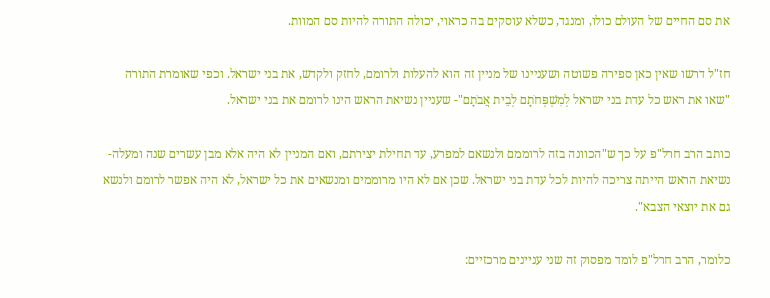את סם החיים של העולם כולו, ומנגד, כשלא עוסקים בה כראוי, יכולה התורה להיות סם המוות.

חז"ל דרשו שאין כאן ספירה פשוטה ושעניינו של מניין זה הוא להעלות ולרומם, לחזק ולקדש, את בני ישראל. וכפי שאומרת התורה "שאו את ראש כל עדת בני ישראל לְמִשְׁפְּחֹתָם לְבֵית אֲבֹתָם"- שעניין נשיאת הראש הינו לרומם את בני ישראל.

כותב הרב חרל"פ על כך ש"הכוונה בזה לרוממם ולנשאם למפרע, עד תחילת יצירתם, ואם המניין לא היה אלא מבן עשרים שנה ומעלה- נשיאת הראש הייתה צריכה להיות לכל עדת בני ישראל. שכן אם לא היו מרוממים ומנשאים את כל ישראל, לא היה אפשר לרומם ולנשא גם את יוצאי הצבא".

כלומר, הרב חרל"פ לומד מפסוק זה שני עניינים מרכזיים: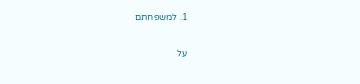1. למשפחתם

על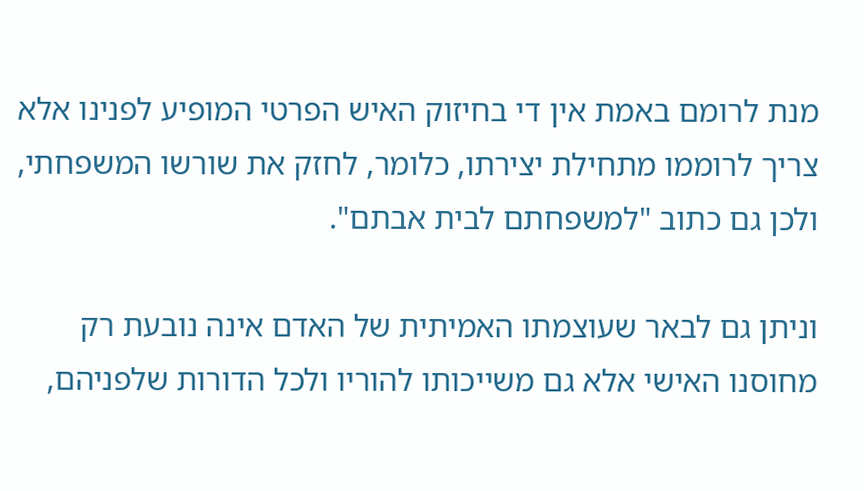מנת לרומם באמת אין די בחיזוק האיש הפרטי המופיע לפנינו אלא צריך לרוממו מתחילת יצירתו, כלומר, לחזק את שורשו המשפחתי, ולכן גם כתוב "למשפחתם לבית אבתם".

וניתן גם לבאר שעוצמתו האמיתית של האדם אינה נובעת רק מחוסנו האישי אלא גם משייכותו להוריו ולכל הדורות שלפניהם,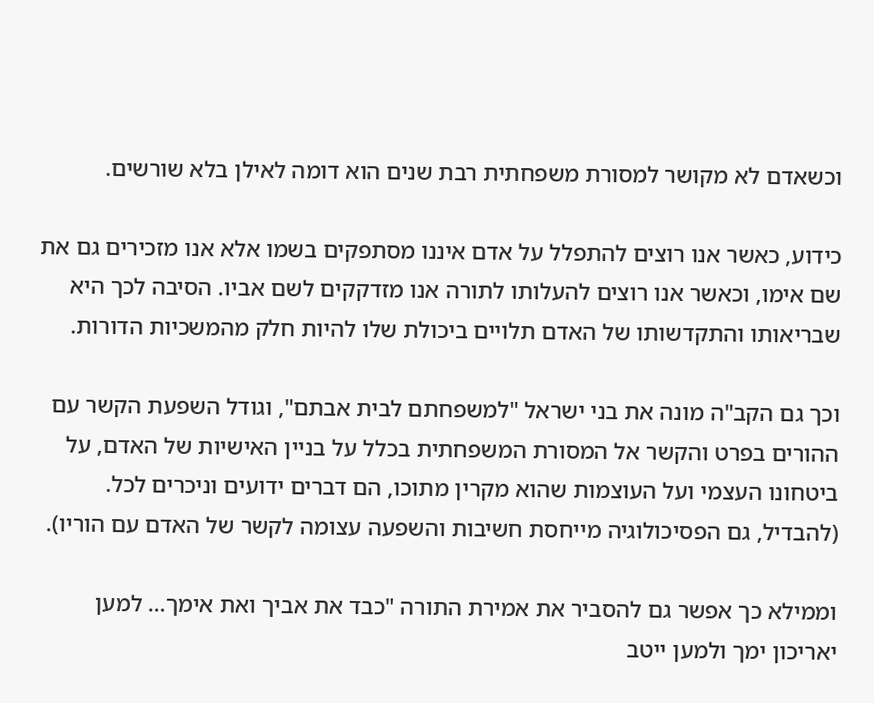וכשאדם לא מקושר למסורת משפחתית רבת שנים הוא דומה לאילן בלא שורשים.

כידוע, כאשר אנו רוצים להתפלל על אדם איננו מסתפקים בשמו אלא אנו מזכירים גם את שם אימו, וכאשר אנו רוצים להעלותו לתורה אנו מזדקקים לשם אביו. הסיבה לכך היא שבריאותו והתקדשותו של האדם תלויים ביכולת שלו להיות חלק מהמשכיות הדורות.

וכך גם הקב"ה מונה את בני ישראל "למשפחתם לבית אבתם", וגודל השפעת הקשר עם ההורים בפרט והקשר אל המסורת המשפחתית בכלל על בניין האישיות של האדם, על ביטחונו העצמי ועל העוצמות שהוא מקרין מתוכו, הם דברים ידועים וניכרים לכל. (להבדיל, גם הפסיכולוגיה מייחסת חשיבות והשפעה עצומה לקשר של האדם עם הוריו).

וממילא כך אפשר גם להסביר את אמירת התורה "כבד את אביך ואת אימך… למען יאריכון ימך ולמען ייטב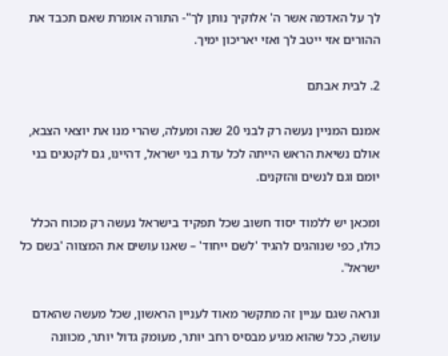לך על האדמה אשר ה' אלוקיך נותן לך"- התורה אומרת שאם תכבד את ההורים אזי ייטב לך ואזי יאריכון ימיך.

2. לבית אבתם

אמנם המניין נעשה רק לבני 20 שנה ומעלה, שהרי מנו את יוצאי הצבא, אולם נשיאת הראש הייתה לכל עדת בני ישראל, דהיינו, גם לקטנים בני יומם וגם לנשים והזקנים.

ומכאן יש ללמוד יסוד חשוב שכל תפקיד בישראל נעשה רק מכוח הכלל כולו, כפי שנוהגים להגיד 'לשם ייחוד' – שאנו עושים את המצווה 'בשם כל ישראל'.

ונראה שגם עניין זה מתקשר מאוד לעניין הראשון, שכל מעשה שהאדם עושה, ככל שהוא מגיע מבסיס רחב יותר, מעומק גדול יותר, מכוונה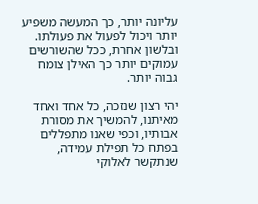עליונה יותר, כך המעשה משפיע יותר ויכול לפעול את פעולתו. ובלשון אחרת, ככל שהשורשים עמוקים יותר כך האילן צומח גבוה יותר.

יהי רצון שנזכה, כל אחד ואחד מאיתנו, להמשיך את מסורת אבותיו, וכפי שאנו מתפללים בפתח כל תפילת עמידה, שנתקשר לאלוקי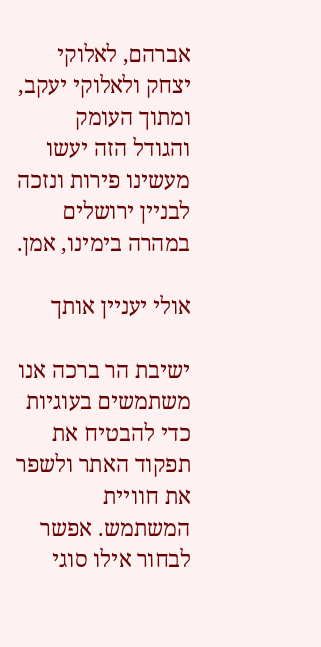אברהם, לאלוקי יצחק ולאלוקי יעקב, ומתוך העומק והגודל הזה יעשו מעשינו פירות ונזכה לבניין ירושלים במהרה בימינו, אמן.

אולי יעניין אותך

ישיבת הר ברכה אנו משתמשים בעוגיות כדי להבטיח את תפקוד האתר ולשפר את חוויית המשתמש. אפשר לבחור אילו סוגי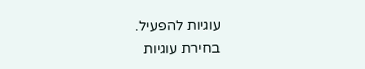עוגיות להפעיל.
בחירת עוגיות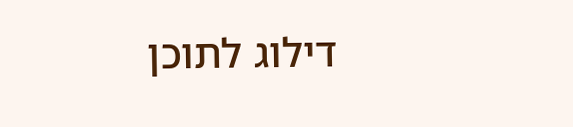דילוג לתוכן